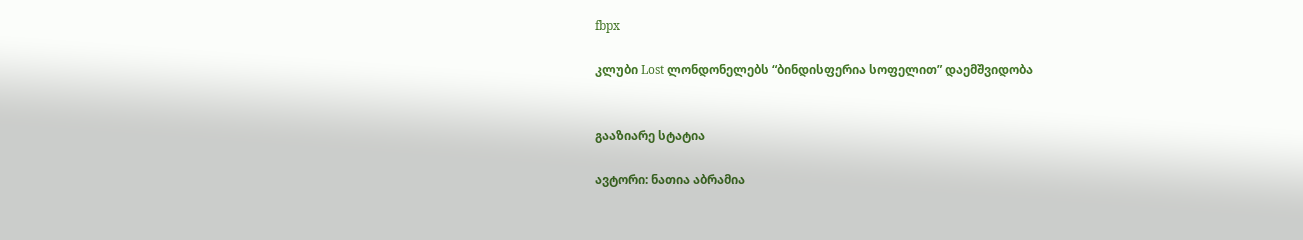fbpx

კლუბი Lost ლონდონელებს “ბინდისფერია სოფელით” დაემშვიდობა


გააზიარე სტატია

ავტორი: ნათია აბრამია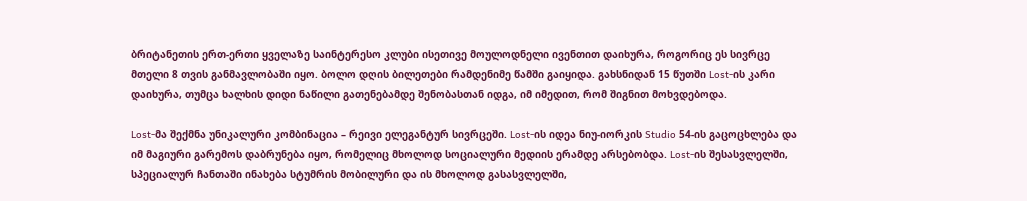ბრიტანეთის ერთ-ერთი ყველაზე საინტერესო კლუბი ისეთივე მოულოდნელი ივენთით დაიხურა, როგორიც ეს სივრცე მთელი 8 თვის განმავლობაში იყო. ბოლო დღის ბილეთები რამდენიმე წამში გაიყიდა. გახსნიდან 15 წუთში Lost-ის კარი დაიხურა, თუმცა ხალხის დიდი ნაწილი გათენებამდე შენობასთან იდგა, იმ იმედით, რომ შიგნით მოხვდებოდა.

Lost-მა შექმნა უნიკალური კომბინაცია – რეივი ელეგანტურ სივრცეში. Lost-ის იდეა ნიუ-იორკის Studio 54-ის გაცოცხლება და იმ მაგიური გარემოს დაბრუნება იყო, რომელიც მხოლოდ სოციალური მედიის ერამდე არსებობდა. Lost-ის შესასვლელში, სპეციალურ ჩანთაში ინახება სტუმრის მობილური და ის მხოლოდ გასასვლელში,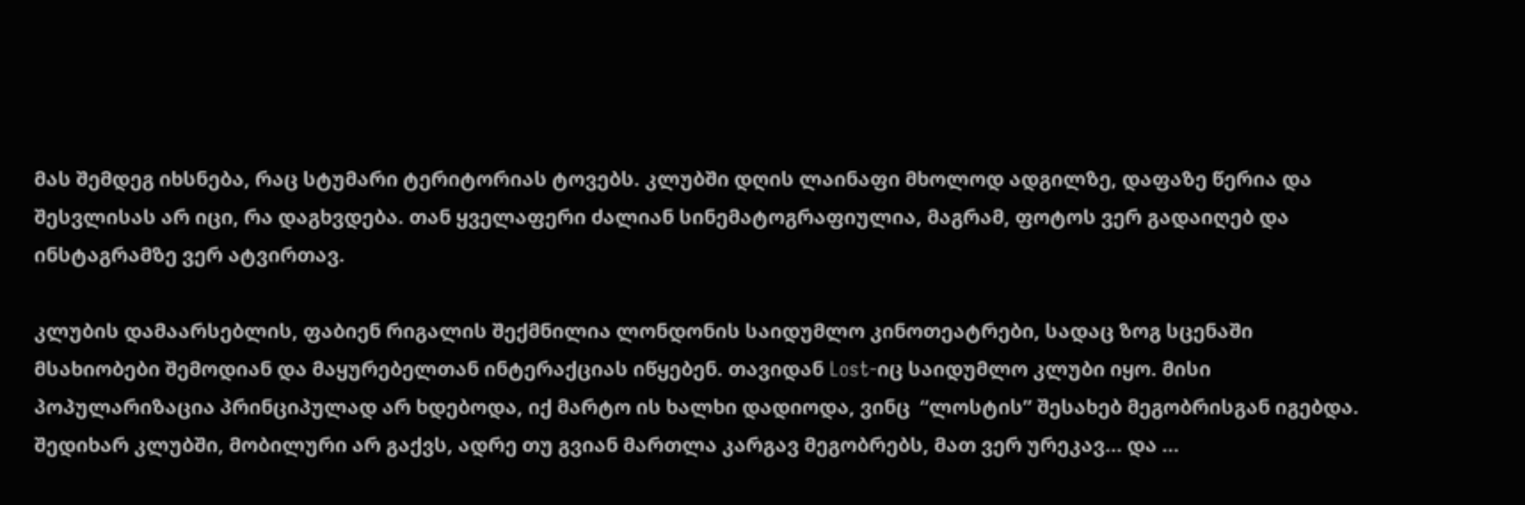მას შემდეგ იხსნება, რაც სტუმარი ტერიტორიას ტოვებს. კლუბში დღის ლაინაფი მხოლოდ ადგილზე, დაფაზე წერია და შესვლისას არ იცი, რა დაგხვდება. თან ყველაფერი ძალიან სინემატოგრაფიულია, მაგრამ, ფოტოს ვერ გადაიღებ და ინსტაგრამზე ვერ ატვირთავ.

კლუბის დამაარსებლის, ფაბიენ რიგალის შექმნილია ლონდონის საიდუმლო კინოთეატრები, სადაც ზოგ სცენაში მსახიობები შემოდიან და მაყურებელთან ინტერაქციას იწყებენ. თავიდან Lost-იც საიდუმლო კლუბი იყო. მისი პოპულარიზაცია პრინციპულად არ ხდებოდა, იქ მარტო ის ხალხი დადიოდა, ვინც  “ლოსტის” შესახებ მეგობრისგან იგებდა. შედიხარ კლუბში, მობილური არ გაქვს, ადრე თუ გვიან მართლა კარგავ მეგობრებს, მათ ვერ ურეკავ… და …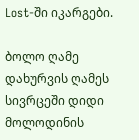Lost-ში იკარგები.

ბოლო ღამე
დახურვის ღამეს სივრცეში დიდი  მოლოდინის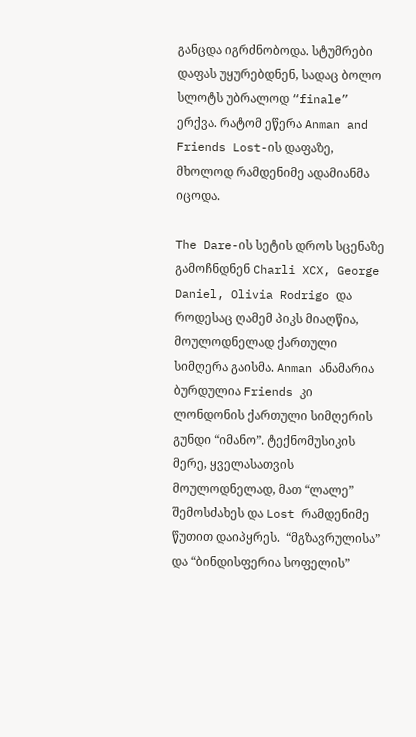განცდა იგრძნობოდა. სტუმრები დაფას უყურებდნენ, სადაც ბოლო სლოტს უბრალოდ “finale” ერქვა. რატომ ეწერა Anman and Friends Lost-ის დაფაზე, მხოლოდ რამდენიმე ადამიანმა იცოდა.

The Dare-ის სეტის დროს სცენაზე გამოჩნდნენ Charli XCX, George Daniel, Olivia Rodrigo და როდესაც ღამემ პიკს მიაღწია, მოულოდნელად ქართული სიმღერა გაისმა. Anman ანამარია ბურდულია Friends კი ლონდონის ქართული სიმღერის გუნდი “იმანო”. ტექნომუსიკის მერე, ყველასათვის მოულოდნელად, მათ “ლალე” შემოსძახეს და Lost რამდენიმე წუთით დაიპყრეს.  “მგზავრულისა” და “ბინდისფერია სოფელის”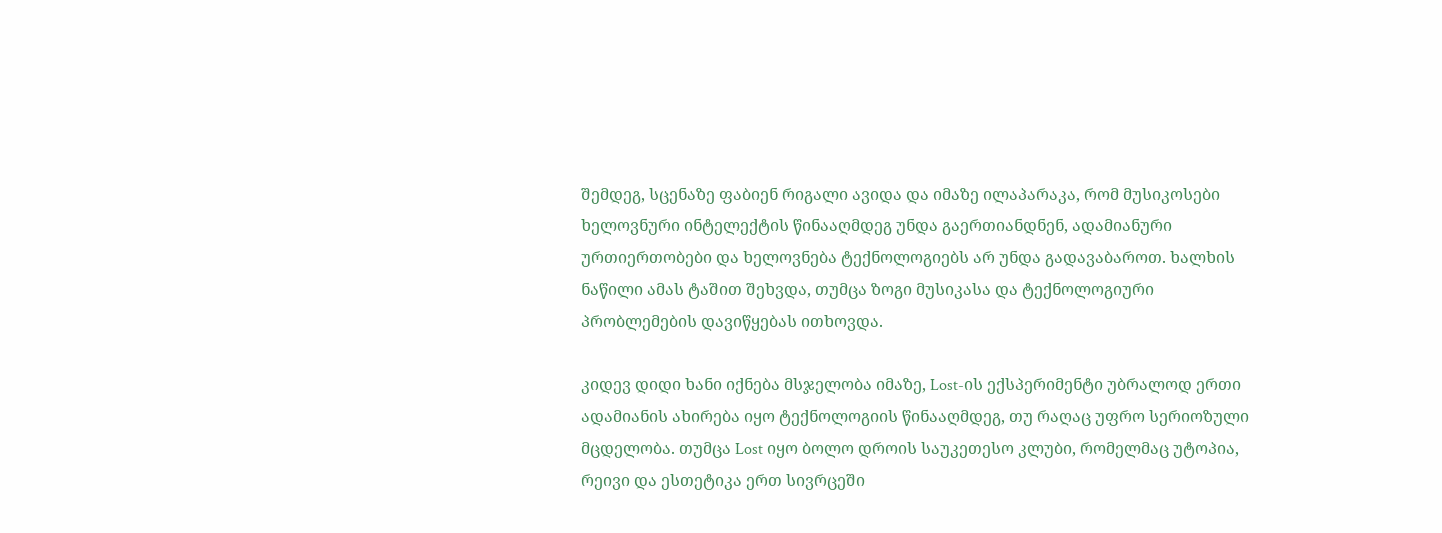შემდეგ, სცენაზე ფაბიენ რიგალი ავიდა და იმაზე ილაპარაკა, რომ მუსიკოსები ხელოვნური ინტელექტის წინააღმდეგ უნდა გაერთიანდნენ, ადამიანური ურთიერთობები და ხელოვნება ტექნოლოგიებს არ უნდა გადავაბაროთ. ხალხის ნაწილი ამას ტაშით შეხვდა, თუმცა ზოგი მუსიკასა და ტექნოლოგიური პრობლემების დავიწყებას ითხოვდა.

კიდევ დიდი ხანი იქნება მსჯელობა იმაზე, Lost-ის ექსპერიმენტი უბრალოდ ერთი ადამიანის ახირება იყო ტექნოლოგიის წინააღმდეგ, თუ რაღაც უფრო სერიოზული მცდელობა. თუმცა Lost იყო ბოლო დროის საუკეთესო კლუბი, რომელმაც უტოპია, რეივი და ესთეტიკა ერთ სივრცეში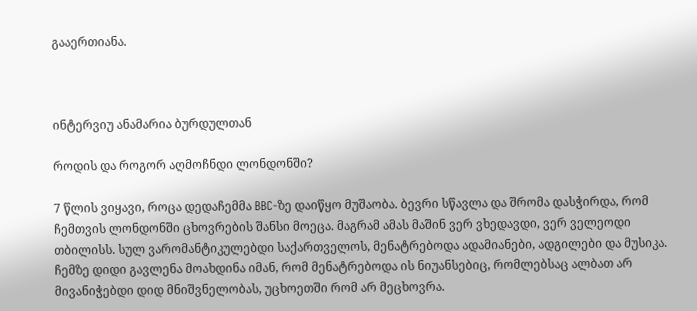გააერთიანა.



ინტერვიუ ანამარია ბურდულთან

როდის და როგორ აღმოჩნდი ლონდონში?

7 წლის ვიყავი, როცა დედაჩემმა BBC-ზე დაიწყო მუშაობა. ბევრი სწავლა და შრომა დასჭირდა, რომ ჩემთვის ლონდონში ცხოვრების შანსი მოეცა. მაგრამ ამას მაშინ ვერ ვხედავდი, ვერ ველეოდი თბილისს. სულ ვარომანტიკულებდი საქართველოს, მენატრებოდა ადამიანები, ადგილები და მუსიკა. ჩემზე დიდი გავლენა მოახდინა იმან, რომ მენატრებოდა ის ნიუანსებიც, რომლებსაც ალბათ არ მივანიჭებდი დიდ მნიშვნელობას, უცხოეთში რომ არ მეცხოვრა.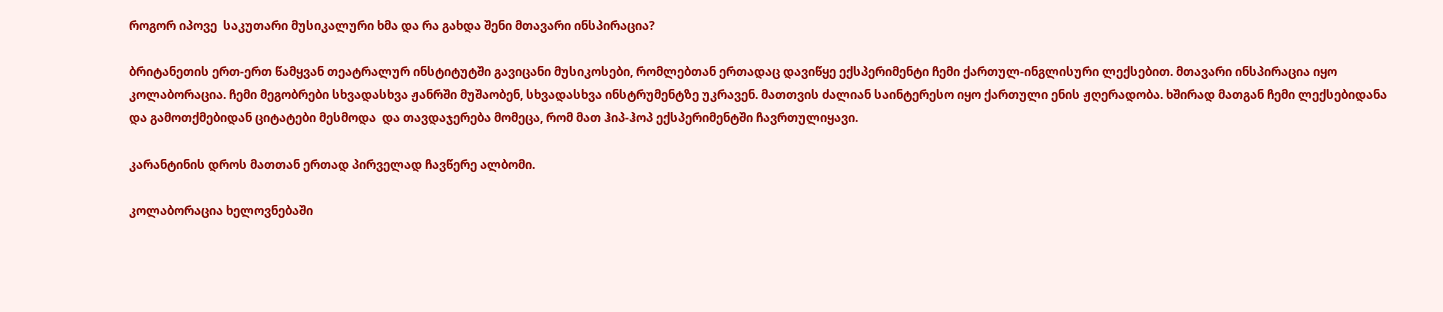როგორ იპოვე  საკუთარი მუსიკალური ხმა და რა გახდა შენი მთავარი ინსპირაცია?

ბრიტანეთის ერთ-ერთ წამყვან თეატრალურ ინსტიტუტში გავიცანი მუსიკოსები, რომლებთან ერთადაც დავიწყე ექსპერიმენტი ჩემი ქართულ-ინგლისური ლექსებით. მთავარი ინსპირაცია იყო კოლაბორაცია. ჩემი მეგობრები სხვადასხვა ჟანრში მუშაობენ, სხვადასხვა ინსტრუმენტზე უკრავენ. მათთვის ძალიან საინტერესო იყო ქართული ენის ჟღერადობა. ხშირად მათგან ჩემი ლექსებიდანა და გამოთქმებიდან ციტატები მესმოდა  და თავდაჯერება მომეცა, რომ მათ ჰიპ-ჰოპ ექსპერიმენტში ჩავრთულიყავი.

კარანტინის დროს მათთან ერთად პირველად ჩავწერე ალბომი.

კოლაბორაცია ხელოვნებაში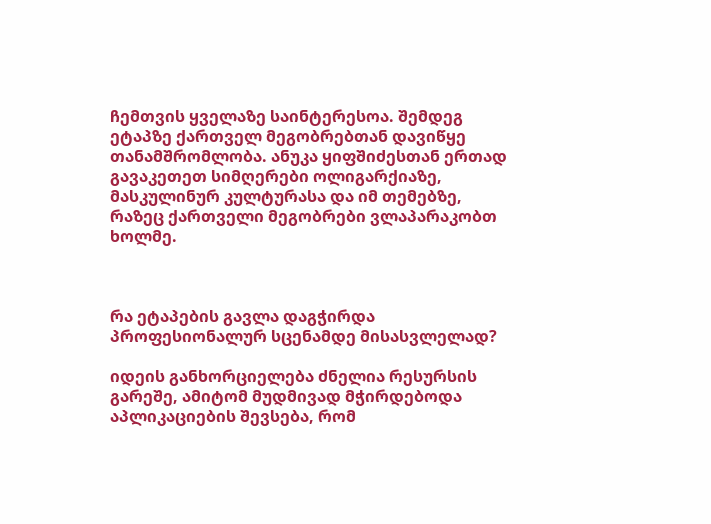ჩემთვის ყველაზე საინტერესოა. შემდეგ ეტაპზე ქართველ მეგობრებთან დავიწყე თანამშრომლობა. ანუკა ყიფშიძესთან ერთად გავაკეთეთ სიმღერები ოლიგარქიაზე, მასკულინურ კულტურასა და იმ თემებზე, რაზეც ქართველი მეგობრები ვლაპარაკობთ ხოლმე.



რა ეტაპების გავლა დაგჭირდა პროფესიონალურ სცენამდე მისასვლელად?

იდეის განხორციელება ძნელია რესურსის გარეშე, ამიტომ მუდმივად მჭირდებოდა აპლიკაციების შევსება, რომ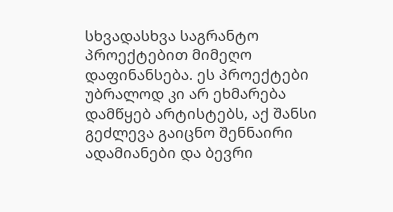სხვადასხვა საგრანტო პროექტებით მიმეღო დაფინანსება. ეს პროექტები უბრალოდ კი არ ეხმარება  დამწყებ არტისტებს, აქ შანსი გეძლევა გაიცნო შენნაირი ადამიანები და ბევრი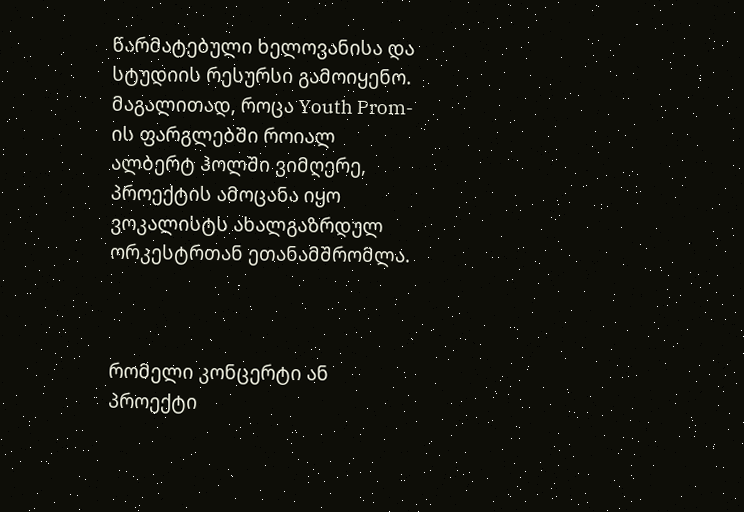წარმატებული ხელოვანისა და სტუდიის რესურსი გამოიყენო.
მაგალითად, როცა Youth Prom-ის ფარგლებში როიალ ალბერტ ჰოლში ვიმღერე, პროექტის ამოცანა იყო ვოკალისტს ახალგაზრდულ ორკესტრთან ეთანამშრომლა.



რომელი კონცერტი ან პროექტი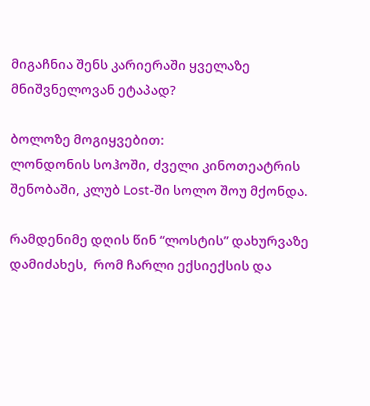მიგაჩნია შენს კარიერაში ყველაზე მნიშვნელოვან ეტაპად?

ბოლოზე მოგიყვებით:
ლონდონის სოჰოში, ძველი კინოთეატრის შენობაში, კლუბ Lost-ში სოლო შოუ მქონდა.

რამდენიმე დღის წინ “ლოსტის” დახურვაზე დამიძახეს,  რომ ჩარლი ექსიექსის და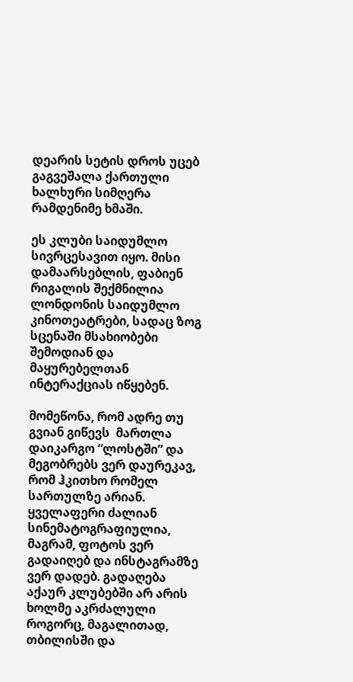დეარის სეტის დროს უცებ გაგვეშალა ქართული ხალხური სიმღერა რამდენიმე ხმაში.

ეს კლუბი საიდუმლო სივრცესავით იყო. მისი დამაარსებლის, ფაბიენ რიგალის შექმნილია ლონდონის საიდუმლო კინოთეატრები, სადაც ზოგ სცენაში მსახიობები შემოდიან და მაყურებელთან ინტერაქციას იწყებენ.

მომეწონა, რომ ადრე თუ გვიან გიწევს  მართლა დაიკარგო “ლოსტში” და მეგობრებს ვერ დაურეკავ, რომ ჰკითხო რომელ სართულზე არიან. ყველაფერი ძალიან სინემატოგრაფიულია, მაგრამ, ფოტოს ვერ გადაიღებ და ინსტაგრამზე ვერ დადებ. გადაღება აქაურ კლუბებში არ არის ხოლმე აკრძალული როგორც, მაგალითად, თბილისში და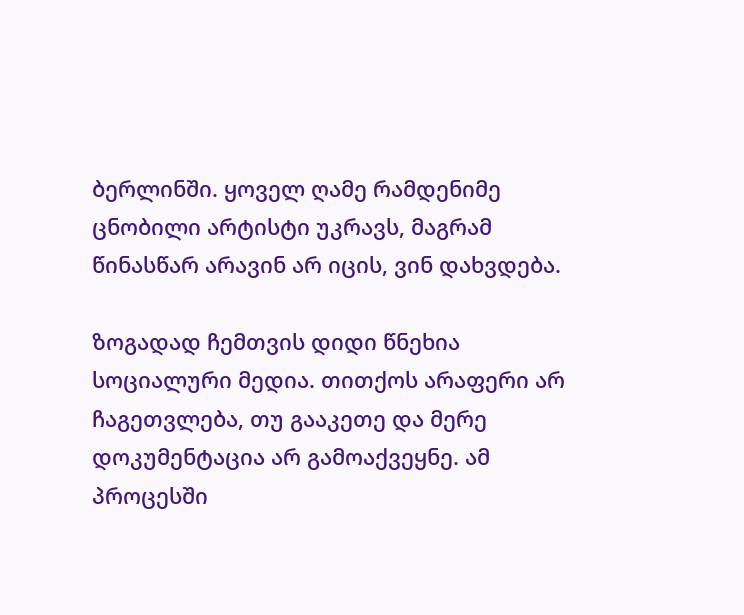ბერლინში. ყოველ ღამე რამდენიმე ცნობილი არტისტი უკრავს, მაგრამ წინასწარ არავინ არ იცის, ვინ დახვდება.

ზოგადად ჩემთვის დიდი წნეხია სოციალური მედია. თითქოს არაფერი არ ჩაგეთვლება, თუ გააკეთე და მერე დოკუმენტაცია არ გამოაქვეყნე. ამ პროცესში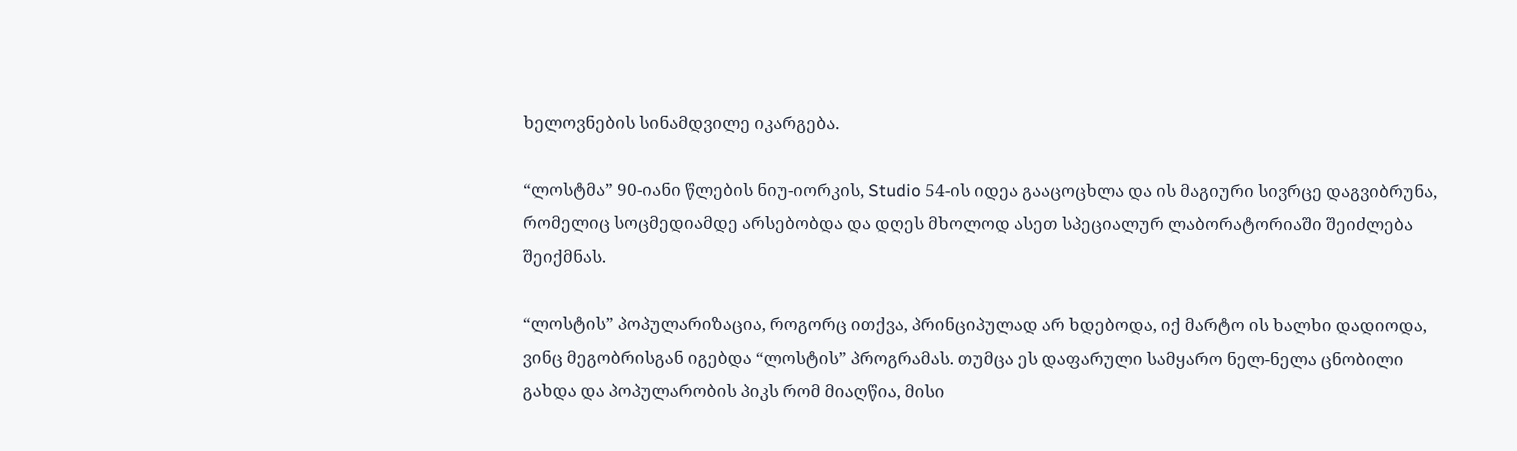ხელოვნების სინამდვილე იკარგება.

“ლოსტმა” 90-იანი წლების ნიუ-იორკის, Studio 54-ის იდეა გააცოცხლა და ის მაგიური სივრცე დაგვიბრუნა, რომელიც სოცმედიამდე არსებობდა და დღეს მხოლოდ ასეთ სპეციალურ ლაბორატორიაში შეიძლება შეიქმნას.

“ლოსტის” პოპულარიზაცია, როგორც ითქვა, პრინციპულად არ ხდებოდა, იქ მარტო ის ხალხი დადიოდა, ვინც მეგობრისგან იგებდა “ლოსტის” პროგრამას. თუმცა ეს დაფარული სამყარო ნელ-ნელა ცნობილი გახდა და პოპულარობის პიკს რომ მიაღწია, მისი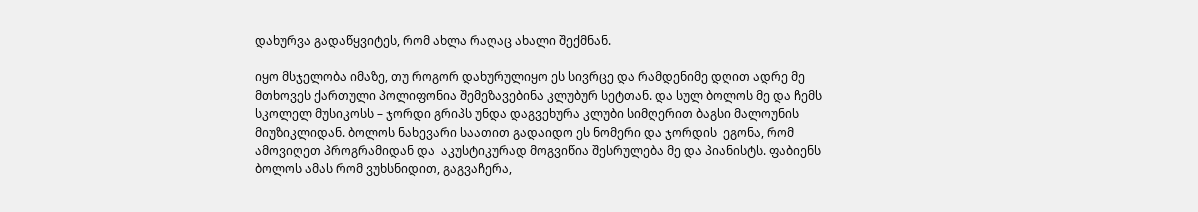დახურვა გადაწყვიტეს, რომ ახლა რაღაც ახალი შექმნან.

იყო მსჯელობა იმაზე, თუ როგორ დახურულიყო ეს სივრცე და რამდენიმე დღით ადრე მე მთხოვეს ქართული პოლიფონია შემეზავებინა კლუბურ სეტთან. და სულ ბოლოს მე და ჩემს სკოლელ მუსიკოსს – ჯორდი გრიპს უნდა დაგვეხურა კლუბი სიმღერით ბაგსი მალოუნის მიუზიკლიდან. ბოლოს ნახევარი საათით გადაიდო ეს ნომერი და ჯორდის  ეგონა, რომ ამოვიღეთ პროგრამიდან და  აკუსტიკურად მოგვიწია შესრულება მე და პიანისტს. ფაბიენს ბოლოს ამას რომ ვუხსნიდით, გაგვაჩერა,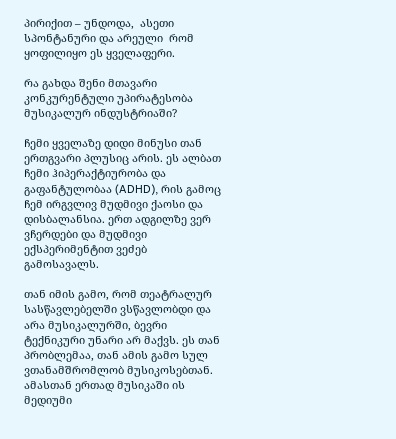პირიქით – უნდოდა,  ასეთი სპონტანური და არეული  რომ ყოფილიყო ეს ყველაფერი.

რა გახდა შენი მთავარი კონკურენტული უპირატესობა მუსიკალურ ინდუსტრიაში?

ჩემი ყველაზე დიდი მინუსი თან ერთგვარი პლუსიც არის. ეს ალბათ  ჩემი ჰიპერაქტიურობა და გაფანტულობაა (ADHD), რის გამოც ჩემ ირგვლივ მუდმივი ქაოსი და დისბალანსია. ერთ ადგილზე ვერ ვჩერდები და მუდმივი ექსპერიმენტით ვეძებ გამოსავალს.

თან იმის გამო, რომ თეატრალურ სასწავლებელში ვსწავლობდი და არა მუსიკალურში, ბევრი ტექნიკური უნარი არ მაქვს. ეს თან პრობლემაა, თან ამის გამო სულ ვთანამშრომლობ მუსიკოსებთან. ამასთან ერთად მუსიკაში ის მედიუმი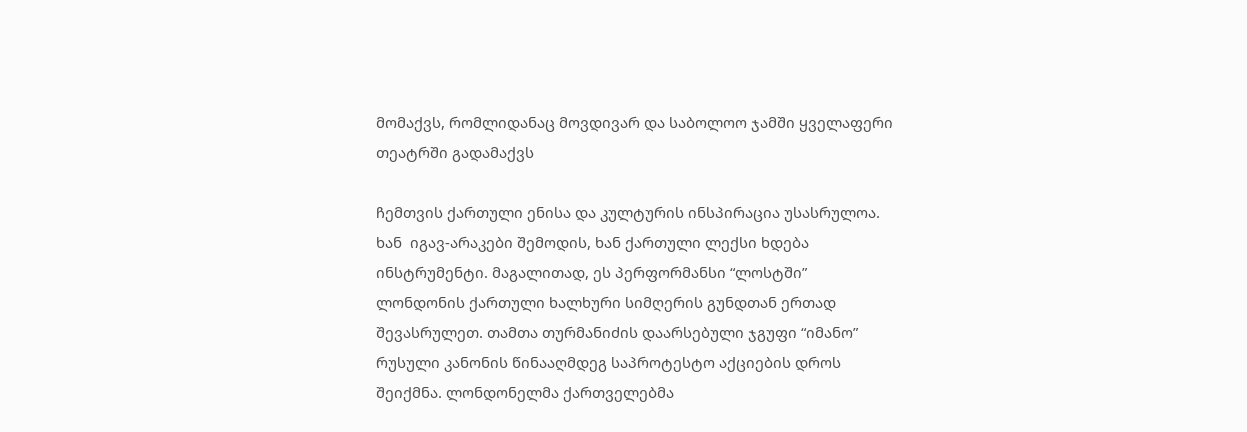მომაქვს, რომლიდანაც მოვდივარ და საბოლოო ჯამში ყველაფერი თეატრში გადამაქვს

ჩემთვის ქართული ენისა და კულტურის ინსპირაცია უსასრულოა. ხან  იგავ-არაკები შემოდის, ხან ქართული ლექსი ხდება ინსტრუმენტი. მაგალითად, ეს პერფორმანსი “ლოსტში” ლონდონის ქართული ხალხური სიმღერის გუნდთან ერთად შევასრულეთ. თამთა თურმანიძის დაარსებული ჯგუფი “იმანო” რუსული კანონის წინააღმდეგ საპროტესტო აქციების დროს შეიქმნა. ლონდონელმა ქართველებმა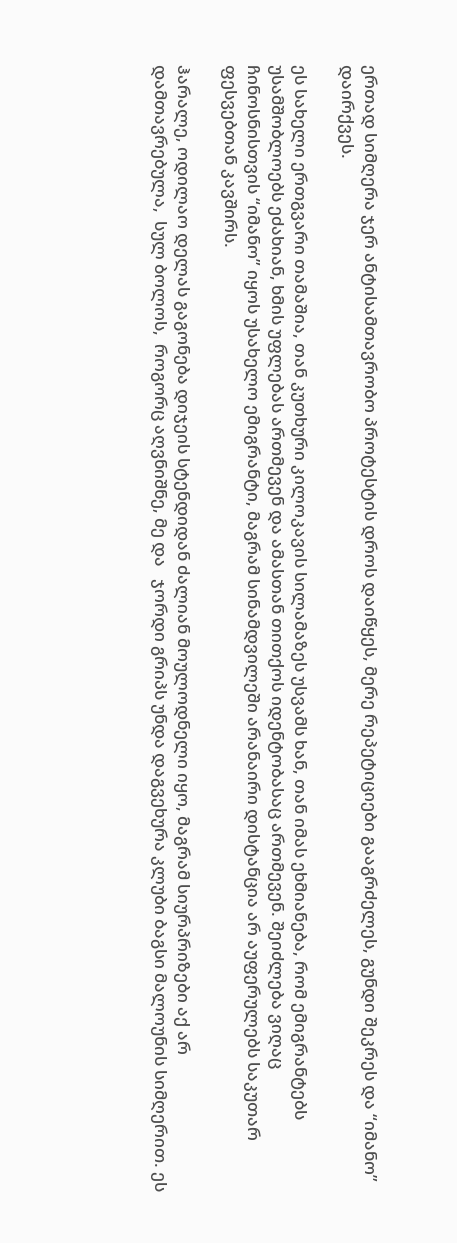ერთად სიმღერა ჯერ ანტისამთავრობო პროტესტის დროს დაიწყეს, მერე რეპეტიციები გააგრძელეს, გუნდი შეკრეს და “იმანო” დაირქვეს.

ეს სახელი ერთგვარი თამაშია, თან კუთხური კილოკავის სილამაზეს უსვამს ხან, თან იმას ეხმიანება, რომ ემიგრანტებს უსამშობლოებს ეძახიან, ხმის უფლებას ართმევენ და ამასთან თითქოს იდენტობასაც ართმევენ. შეიძლება ვიღაც ჩინოსნისთვის “იმანო” იყოს უსახელო ემიგრანტი, მაგრამ სინამდვილეში არანაირი დისტანცია არ აუფერულებს საკუთარ ფესვებთან კავშირს.

ჰარალე, ოდილაო დელას გაგონება დიჯეის სტენდიდან ძალიან მოულოდნელი იყო, მაგრამ სიურპრიზები აქ არ დამთავრებულა,  სულ ბოლოს,  როგორც აღვნიშნე, მე და   ჯორდი გრიპს უნდა დაგვეხურა კლუბი ბაგსი მალოუნის სიმღერით. ეს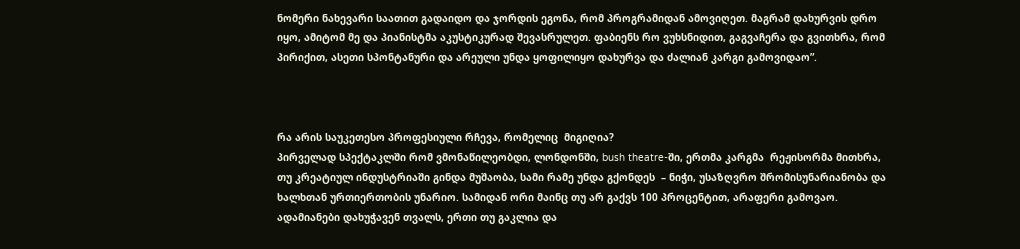ნომერი ნახევარი საათით გადაიდო და ჯორდის ეგონა, რომ პროგრამიდან ამოვიღეთ. მაგრამ დახურვის დრო იყო, ამიტომ მე და პიანისტმა აკუსტიკურად შევასრულეთ. ფაბიენს რო ვუხსნიდით, გაგვაჩერა და გვითხრა, რომ პირიქით, ასეთი სპონტანური და არეული უნდა ყოფილიყო დახურვა და ძალიან კარგი გამოვიდაო”.



რა არის საუკეთესო პროფესიული რჩევა, რომელიც  მიგიღია?
პირველად სპექტაკლში რომ ვმონაწილეობდი, ლონდონში, bush theatre-ში, ერთმა კარგმა  რეჟისორმა მითხრა, თუ კრეატიულ ინდუსტრიაში გინდა მუშაობა, სამი რამე უნდა გქონდეს  – ნიჭი, უსაზღვრო შრომისუნარიანობა და ხალხთან ურთიერთობის უნარიო. სამიდან ორი მაინც თუ არ გაქვს 100 პროცენტით, არაფერი გამოვაო. ადამიანები დახუჭავენ თვალს, ერთი თუ გაკლია და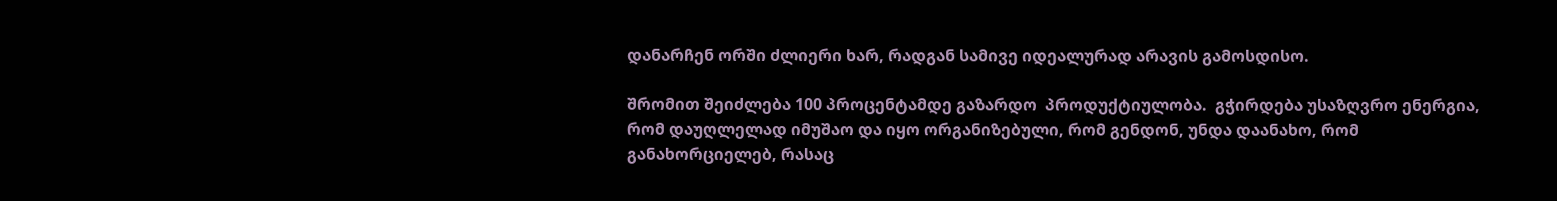დანარჩენ ორში ძლიერი ხარ, რადგან სამივე იდეალურად არავის გამოსდისო.

შრომით შეიძლება 100 პროცენტამდე გაზარდო  პროდუქტიულობა.  გჭირდება უსაზღვრო ენერგია, რომ დაუღლელად იმუშაო და იყო ორგანიზებული, რომ გენდონ, უნდა დაანახო, რომ განახორციელებ, რასაც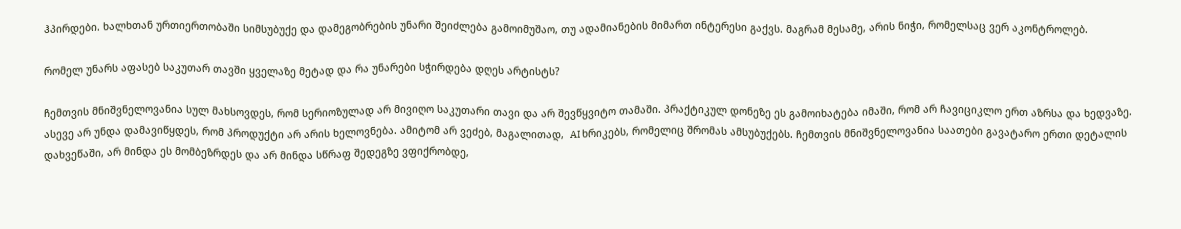ჰპირდები. ხალხთან ურთიერთობაში სიმსუბუქე და დამეგობრების უნარი შეიძლება გამოიმუშაო, თუ ადამიანების მიმართ ინტერესი გაქვს. მაგრამ მესამე, არის ნიჭი, რომელსაც ვერ აკონტროლებ.

რომელ უნარს აფასებ საკუთარ თავში ყველაზე მეტად და რა უნარები სჭირდება დღეს არტისტს?

ჩემთვის მნიშვნელოვანია სულ მახსოვდეს, რომ სერიოზულად არ მივიღო საკუთარი თავი და არ შევწყვიტო თამაში. პრაქტიკულ დონეზე ეს გამოიხატება იმაში, რომ არ ჩავიციკლო ერთ აზრსა და ხედვაზე. ასევე არ უნდა დამავიწყდეს, რომ პროდუქტი არ არის ხელოვნება. ამიტომ არ ვეძებ, მაგალითად,  AI ხრიკებს, რომელიც შრომას ამსუბუქებს. ჩემთვის მნიშვნელოვანია საათები გავატარო ერთი დეტალის დახვეწაში, არ მინდა ეს მომბეზრდეს და არ მინდა სწრაფ შედეგზე ვფიქრობდე,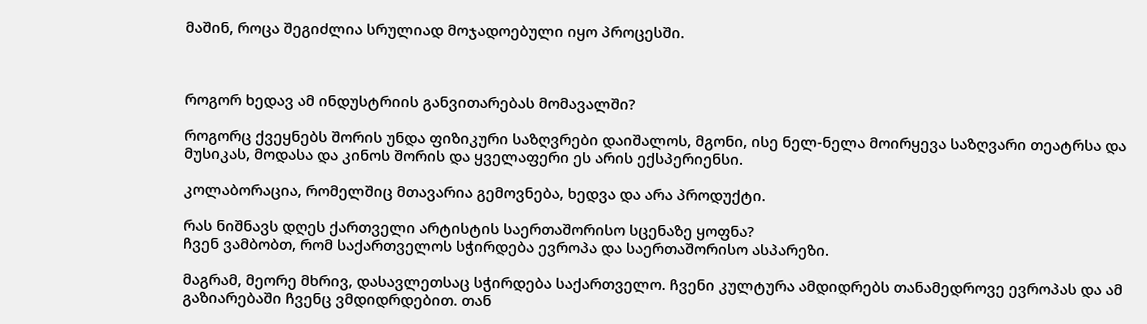მაშინ, როცა შეგიძლია სრულიად მოჯადოებული იყო პროცესში.



როგორ ხედავ ამ ინდუსტრიის განვითარებას მომავალში?

როგორც ქვეყნებს შორის უნდა ფიზიკური საზღვრები დაიშალოს, მგონი, ისე ნელ-ნელა მოირყევა საზღვარი თეატრსა და მუსიკას, მოდასა და კინოს შორის და ყველაფერი ეს არის ექსპერიენსი.

კოლაბორაცია, რომელშიც მთავარია გემოვნება, ხედვა და არა პროდუქტი.

რას ნიშნავს დღეს ქართველი არტისტის საერთაშორისო სცენაზე ყოფნა?
ჩვენ ვამბობთ, რომ საქართველოს სჭირდება ევროპა და საერთაშორისო ასპარეზი.

მაგრამ, მეორე მხრივ, დასავლეთსაც სჭირდება საქართველო. ჩვენი კულტურა ამდიდრებს თანამედროვე ევროპას და ამ გაზიარებაში ჩვენც ვმდიდრდებით. თან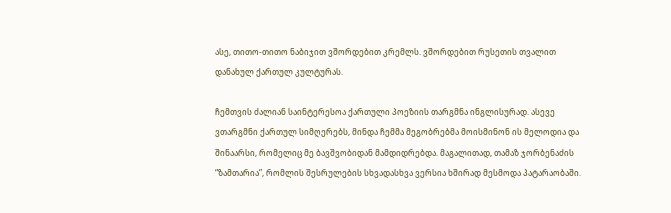ასე, თითო-თითო ნაბიჯით ვშორდებით კრემლს. ვშორდებით რუსეთის თვალით დანახულ ქართულ კულტურას.

ჩემთვის ძალიან საინტერესოა ქართული პოეზიის თარგმნა ინგლისურად. ასევე ვთარგმნი ქართულ სიმღერებს, მინდა ჩემმა მეგობრებმა მოისმინონ ის მელოდია და შინაარსი, რომელიც მე ბავშვობიდან მამდიდრებდა. მაგალითად, თამაზ ჯორბენაძის “ზამთარია”, რომლის შესრულების სხვადასხვა ვერსია ხშირად მესმოდა პატარაობაში.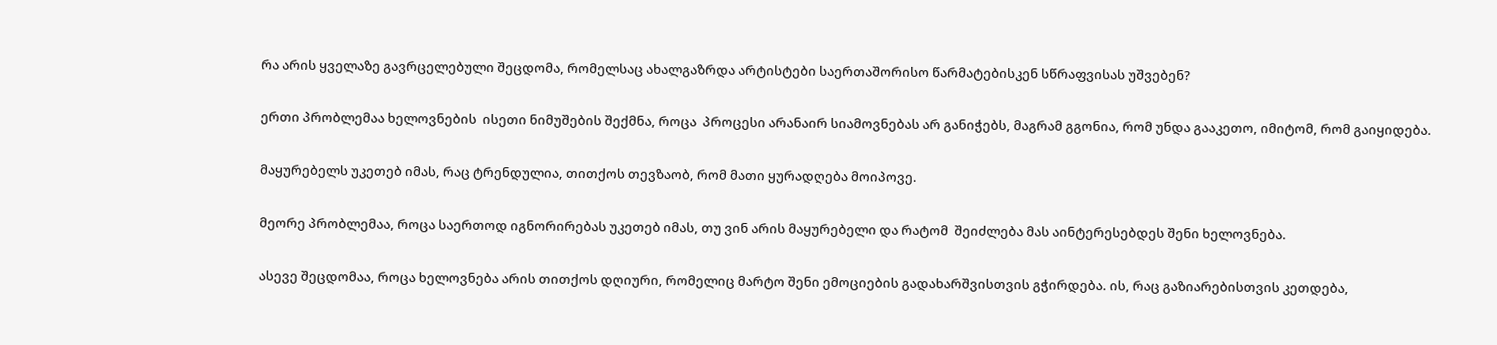რა არის ყველაზე გავრცელებული შეცდომა, რომელსაც ახალგაზრდა არტისტები საერთაშორისო წარმატებისკენ სწრაფვისას უშვებენ?

ერთი პრობლემაა ხელოვნების  ისეთი ნიმუშების შექმნა, როცა  პროცესი არანაირ სიამოვნებას არ განიჭებს, მაგრამ გგონია, რომ უნდა გააკეთო, იმიტომ, რომ გაიყიდება.

მაყურებელს უკეთებ იმას, რაც ტრენდულია, თითქოს თევზაობ, რომ მათი ყურადღება მოიპოვე.

მეორე პრობლემაა, როცა საერთოდ იგნორირებას უკეთებ იმას, თუ ვინ არის მაყურებელი და რატომ  შეიძლება მას აინტერესებდეს შენი ხელოვნება.

ასევე შეცდომაა, როცა ხელოვნება არის თითქოს დღიური, რომელიც მარტო შენი ემოციების გადახარშვისთვის გჭირდება. ის, რაც გაზიარებისთვის კეთდება,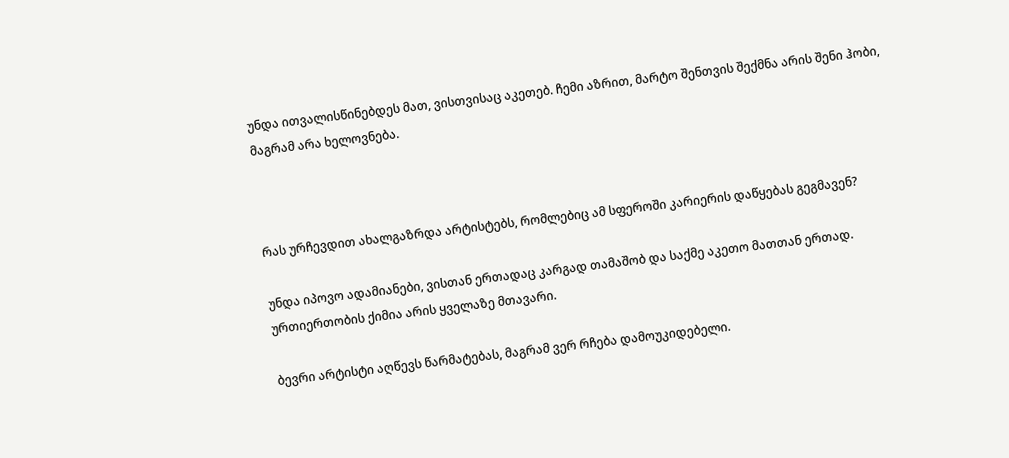უნდა ითვალისწინებდეს მათ, ვისთვისაც აკეთებ. ჩემი აზრით, მარტო შენთვის შექმნა არის შენი ჰობი, მაგრამ არა ხელოვნება.



რას ურჩევდით ახალგაზრდა არტისტებს, რომლებიც ამ სფეროში კარიერის დაწყებას გეგმავენ?

უნდა იპოვო ადამიანები, ვისთან ერთადაც კარგად თამაშობ და საქმე აკეთო მათთან ერთად. ურთიერთობის ქიმია არის ყველაზე მთავარი.

ბევრი არტისტი აღწევს წარმატებას, მაგრამ ვერ რჩება დამოუკიდებელი.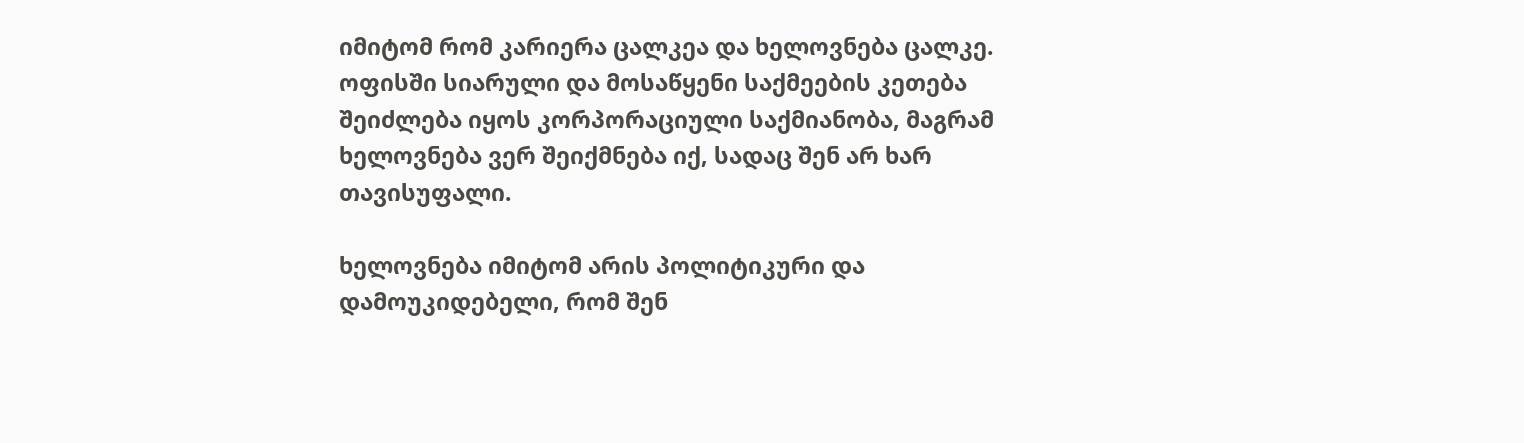იმიტომ რომ კარიერა ცალკეა და ხელოვნება ცალკე. ოფისში სიარული და მოსაწყენი საქმეების კეთება შეიძლება იყოს კორპორაციული საქმიანობა, მაგრამ ხელოვნება ვერ შეიქმნება იქ, სადაც შენ არ ხარ თავისუფალი.

ხელოვნება იმიტომ არის პოლიტიკური და დამოუკიდებელი, რომ შენ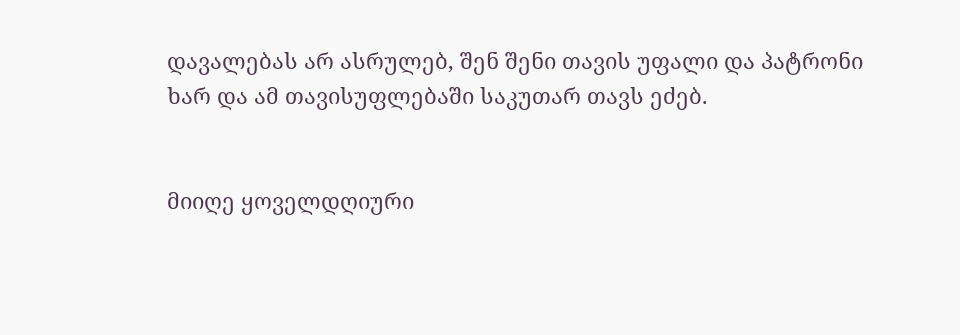დავალებას არ ასრულებ, შენ შენი თავის უფალი და პატრონი ხარ და ამ თავისუფლებაში საკუთარ თავს ეძებ.


მიიღე ყოველდღიური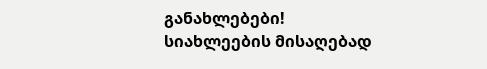განახლებები!
სიახლეების მისაღებად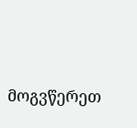მოგვწერეთ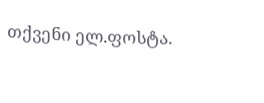თქვენი ელ.ფოსტა.